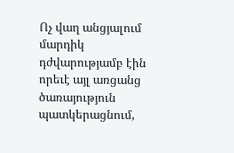Ոչ վաղ անցյալում մարդիկ դժվարությամբ էին որեւէ այլ առցանց ծառայություն պատկերացնում,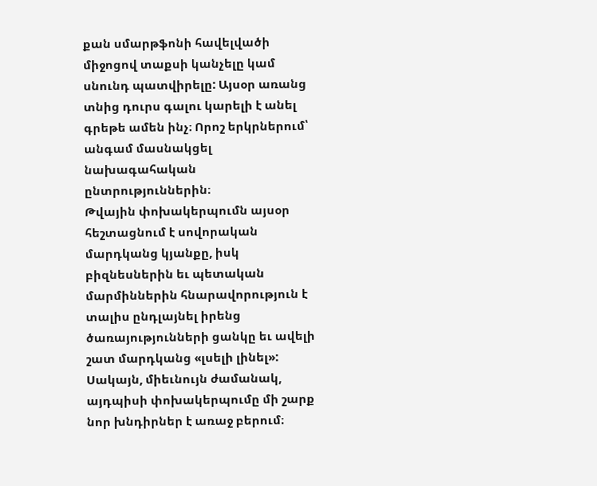քան սմարթֆոնի հավելվածի միջոցով տաքսի կանչելը կամ սնունդ պատվիրելը: Այսօր առանց տնից դուրս գալու կարելի է անել գրեթե ամեն ինչ։ Որոշ երկրներում՝ անգամ մասնակցել նախագահական ընտրություններին։
Թվային փոխակերպումն այսօր հեշտացնում է սովորական մարդկանց կյանքը, իսկ բիզնեսներին եւ պետական մարմիններին հնարավորություն է տալիս ընդլայնել իրենց ծառայությունների ցանկը եւ ավելի շատ մարդկանց «լսելի լինել»: Սակայն, միեւնույն ժամանակ, այդպիսի փոխակերպումը մի շարք նոր խնդիրներ է առաջ բերում։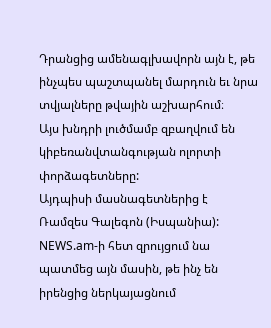Դրանցից ամենագլխավորն այն է, թե ինչպես պաշտպանել մարդուն եւ նրա տվյալները թվային աշխարհում։
Այս խնդրի լուծմամբ զբաղվում են կիբեռանվտանգության ոլորտի փորձագետները:
Այդպիսի մասնագետներից է Ռամզես Գալեգոն (Իսպանիա): NEWS.am-ի հետ զրույցում նա պատմեց այն մասին, թե ինչ են իրենցից ներկայացնում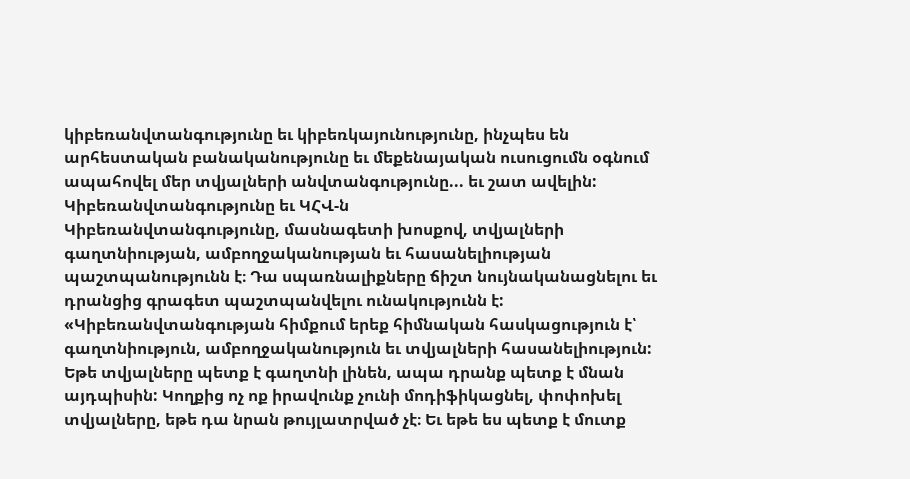կիբեռանվտանգությունը եւ կիբեռկայունությունը, ինչպես են արհեստական բանականությունը եւ մեքենայական ուսուցումն օգնում ապահովել մեր տվյալների անվտանգությունը... եւ շատ ավելին:
Կիբեռանվտանգությունը եւ ԿՀՎ-ն
Կիբեռանվտանգությունը, մասնագետի խոսքով, տվյալների գաղտնիության, ամբողջականության եւ հասանելիության պաշտպանությունն է։ Դա սպառնալիքները ճիշտ նույնականացնելու եւ դրանցից գրագետ պաշտպանվելու ունակությունն է:
«Կիբեռանվտանգության հիմքում երեք հիմնական հասկացություն է՝ գաղտնիություն, ամբողջականություն եւ տվյալների հասանելիություն: Եթե տվյալները պետք է գաղտնի լինեն, ապա դրանք պետք է մնան այդպիսին: Կողքից ոչ ոք իրավունք չունի մոդիֆիկացնել, փոփոխել տվյալները, եթե դա նրան թույլատրված չէ։ Եւ եթե ես պետք է մուտք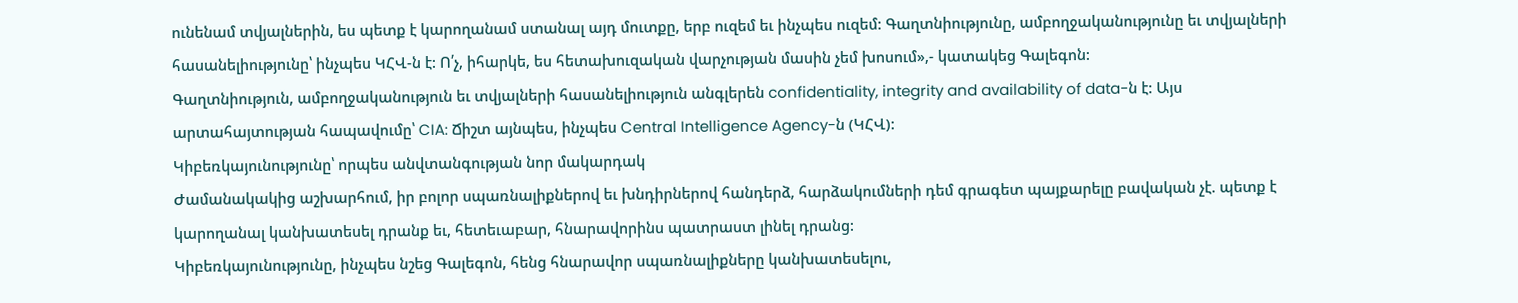ունենամ տվյալներին, ես պետք է կարողանամ ստանալ այդ մուտքը, երբ ուզեմ եւ ինչպես ուզեմ: Գաղտնիությունը, ամբողջականությունը եւ տվյալների հասանելիությունը՝ ինչպես ԿՀՎ-ն է: Ո՛չ, իհարկե, ես հետախուզական վարչության մասին չեմ խոսում»,- կատակեց Գալեգոն:
Գաղտնիություն, ամբողջականություն եւ տվյալների հասանելիություն անգլերեն confidentiality, integrity and availability of data-ն է: Այս արտահայտության հապավումը՝ CIA: Ճիշտ այնպես, ինչպես Central Intelligence Agency-ն (ԿՀՎ):
Կիբեռկայունությունը՝ որպես անվտանգության նոր մակարդակ
Ժամանակակից աշխարհում, իր բոլոր սպառնալիքներով եւ խնդիրներով հանդերձ, հարձակումների դեմ գրագետ պայքարելը բավական չէ. պետք է կարողանալ կանխատեսել դրանք եւ, հետեւաբար, հնարավորինս պատրաստ լինել դրանց:
Կիբեռկայունությունը, ինչպես նշեց Գալեգոն, հենց հնարավոր սպառնալիքները կանխատեսելու,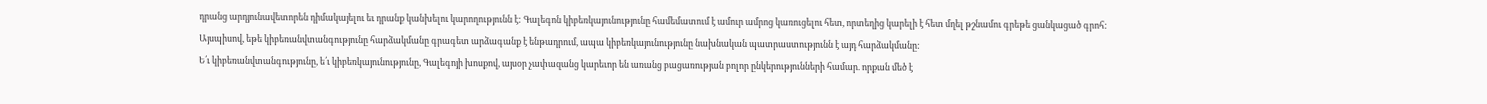դրանց արդյունավետորեն դիմակայելու եւ դրանք կանխելու կարողությունն է: Գալեգոն կիբեռկայունությունը համեմատում է ամուր ամրոց կառուցելու հետ, որտեղից կարելի է հետ մղել թշնամու գրեթե ցանկացած գրոհ:
Այսպիսով, եթե կիբեռանվտանգությունը հարձակմանը գրագետ արձագանք է ենթադրում, ապա կիբեռկայունությունը նախնական պատրաստությունն է այդ հարձակմանը:
Ե՛ւ կիբեռանվտանգությունը, ե՛ւ կիբեռկայունությունը, Գալեգոյի խոսքով, այսօր չափազանց կարեւոր են առանց բացառության բոլոր ընկերությունների համար. որքան մեծ է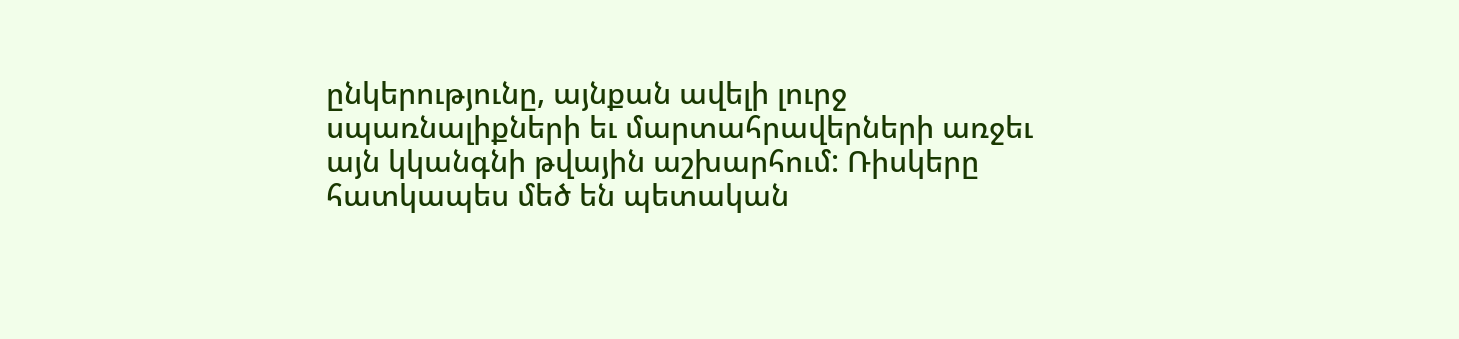ընկերությունը, այնքան ավելի լուրջ սպառնալիքների եւ մարտահրավերների առջեւ այն կկանգնի թվային աշխարհում: Ռիսկերը հատկապես մեծ են պետական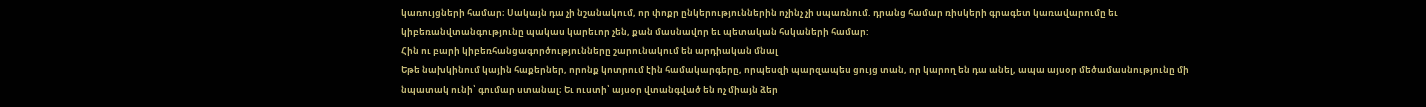կառույցների համար։ Սակայն դա չի նշանակում, որ փոքր ընկերություններին ոչինչ չի սպառնում. դրանց համար ռիսկերի գրագետ կառավարումը եւ կիբեռանվտանգությունը պակաս կարեւոր չեն, քան մասնավոր եւ պետական հսկաների համար:
Հին ու բարի կիբեռհանցագործությունները շարունակում են արդիական մնալ
Եթե նախկինում կային հաքերներ, որոնք կոտրում էին համակարգերը, որպեսզի պարզապես ցույց տան, որ կարող են դա անել, ապա այսօր մեծամասնությունը մի նպատակ ունի՝ գումար ստանալ։ Եւ ուստի՝ այսօր վտանգված են ոչ միայն ձեր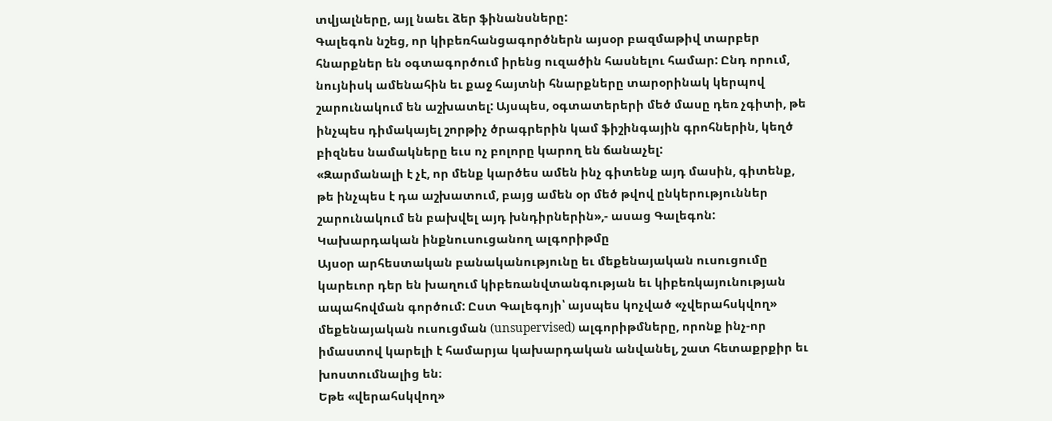տվյալները, այլ նաեւ ձեր ֆինանսները:
Գալեգոն նշեց, որ կիբեռհանցագործներն այսօր բազմաթիվ տարբեր հնարքներ են օգտագործում իրենց ուզածին հասնելու համար: Ընդ որում, նույնիսկ ամենահին եւ քաջ հայտնի հնարքները տարօրինակ կերպով շարունակում են աշխատել: Այսպես, օգտատերերի մեծ մասը դեռ չգիտի, թե ինչպես դիմակայել շորթիչ ծրագրերին կամ ֆիշինգային գրոհներին, կեղծ բիզնես նամակները եւս ոչ բոլորը կարող են ճանաչել:
«Զարմանալի է չէ, որ մենք կարծես ամեն ինչ գիտենք այդ մասին, գիտենք, թե ինչպես է դա աշխատում, բայց ամեն օր մեծ թվով ընկերություններ շարունակում են բախվել այդ խնդիրներին»,- ասաց Գալեգոն:
Կախարդական ինքնուսուցանող ալգորիթմը
Այսօր արհեստական բանականությունը եւ մեքենայական ուսուցումը կարեւոր դեր են խաղում կիբեռանվտանգության եւ կիբեռկայունության ապահովման գործում: Ըստ Գալեգոյի՝ այսպես կոչված «չվերահսկվող» մեքենայական ուսուցման (unsupervised) ալգորիթմները, որոնք ինչ-որ իմաստով կարելի է համարյա կախարդական անվանել, շատ հետաքրքիր եւ խոստումնալից են։
Եթե «վերահսկվող»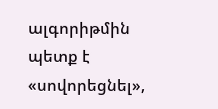ալգորիթմին պետք է «սովորեցնել»,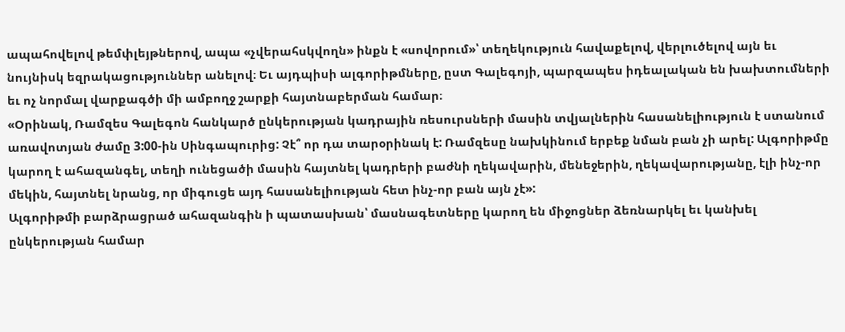ապահովելով թեմփլեյթներով, ապա «չվերահսկվողն» ինքն է «սովորում»՝ տեղեկություն հավաքելով, վերլուծելով այն եւ նույնիսկ եզրակացություններ անելով։ Եւ այդպիսի ալգորիթմները, ըստ Գալեգոյի, պարզապես իդեալական են խախտումների եւ ոչ նորմալ վարքագծի մի ամբողջ շարքի հայտնաբերման համար։
«Օրինակ, Ռամզես Գալեգոն հանկարծ ընկերության կադրային ռեսուրսների մասին տվյալներին հասանելիություն է ստանում առավոտյան ժամը 3:00-ին Սինգապուրից: Չէ՞ որ դա տարօրինակ է: Ռամզեսը նախկինում երբեք նման բան չի արել: Ալգորիթմը կարող է ահազանգել, տեղի ունեցածի մասին հայտնել կադրերի բաժնի ղեկավարին, մենեջերին, ղեկավարությանը, էլի ինչ-որ մեկին, հայտնել նրանց, որ միգուցե այդ հասանելիության հետ ինչ-որ բան այն չէ»:
Ալգորիթմի բարձրացրած ահազանգին ի պատասխան՝ մասնագետները կարող են միջոցներ ձեռնարկել եւ կանխել ընկերության համար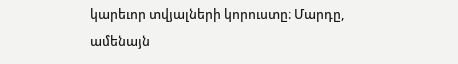կարեւոր տվյալների կորուստը։ Մարդը, ամենայն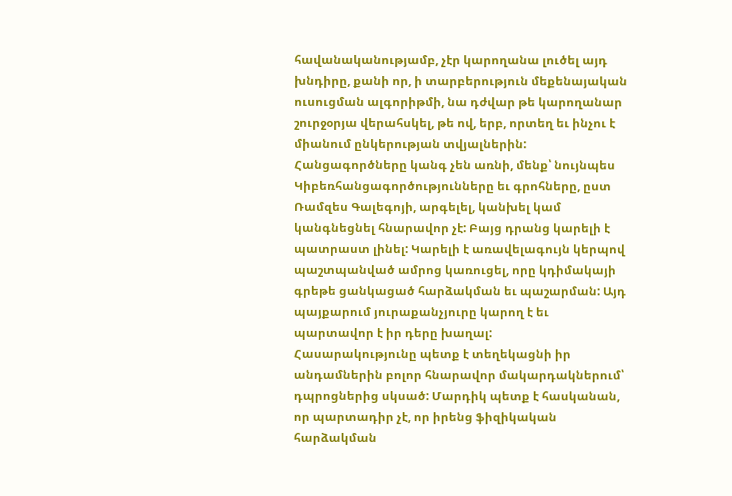հավանականությամբ, չէր կարողանա լուծել այդ խնդիրը, քանի որ, ի տարբերություն մեքենայական ուսուցման ալգորիթմի, նա դժվար թե կարողանար շուրջօրյա վերահսկել, թե ով, երբ, որտեղ եւ ինչու է միանում ընկերության տվյալներին:
Հանցագործները կանգ չեն առնի, մենք՝ նույնպես
Կիբեռհանցագործությունները եւ գրոհները, ըստ Ռամզես Գալեգոյի, արգելել, կանխել կամ կանգնեցնել հնարավոր չէ: Բայց դրանց կարելի է պատրաստ լինել: Կարելի է առավելագույն կերպով պաշտպանված ամրոց կառուցել, որը կդիմակայի գրեթե ցանկացած հարձակման եւ պաշարման: Այդ պայքարում յուրաքանչյուրը կարող է եւ պարտավոր է իր դերը խաղալ:
Հասարակությունը պետք է տեղեկացնի իր անդամներին բոլոր հնարավոր մակարդակներում՝ դպրոցներից սկսած: Մարդիկ պետք է հասկանան, որ պարտադիր չէ, որ իրենց ֆիզիկական հարձակման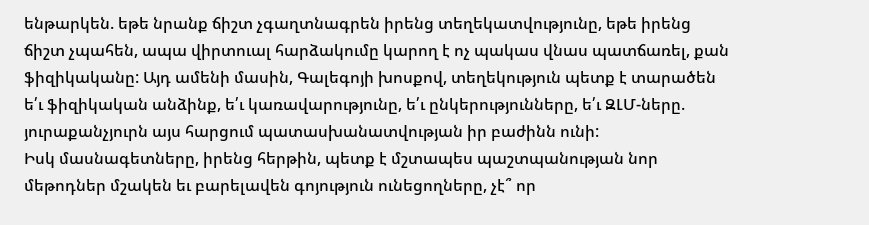ենթարկեն. եթե նրանք ճիշտ չգաղտնագրեն իրենց տեղեկատվությունը, եթե իրենց ճիշտ չպահեն, ապա վիրտուալ հարձակումը կարող է ոչ պակաս վնաս պատճառել, քան ֆիզիկականը: Այդ ամենի մասին, Գալեգոյի խոսքով, տեղեկություն պետք է տարածեն ե՛ւ ֆիզիկական անձինք, ե՛ւ կառավարությունը, ե՛ւ ընկերությունները, ե՛ւ ԶԼՄ-ները. յուրաքանչյուրն այս հարցում պատասխանատվության իր բաժինն ունի:
Իսկ մասնագետները, իրենց հերթին, պետք է մշտապես պաշտպանության նոր մեթոդներ մշակեն եւ բարելավեն գոյություն ունեցողները, չէ՞ որ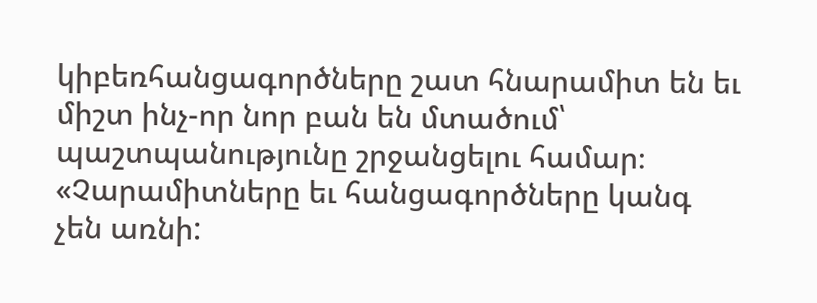կիբեռհանցագործները շատ հնարամիտ են եւ միշտ ինչ-որ նոր բան են մտածում՝ պաշտպանությունը շրջանցելու համար։
«Չարամիտները եւ հանցագործները կանգ չեն առնի: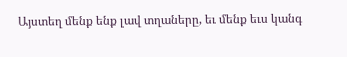Այստեղ մենք ենք լավ տղաները, եւ մենք եւս կանգ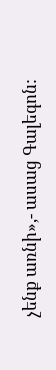չենք առնի»,- ասաց Գալեգոն: